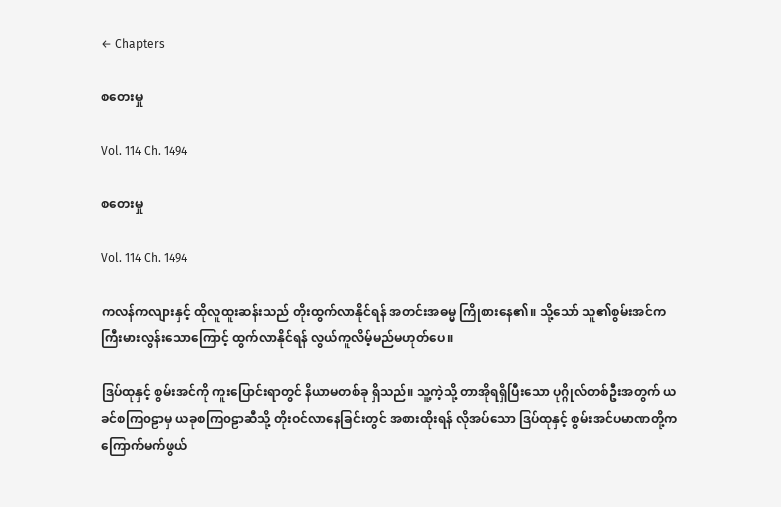← Chapters

စတေးမှု

Vol. 114 Ch. 1494

စတေးမှု

Vol. 114 Ch. 1494

ကလန်ကလျားနှင့် ထိုလူထူးဆန်းသည် တိုးထွက်လာနိုင်ရန် အတင်းအဓမ္မ ကြိုစားနေ၏။ သို့သော် သူ၏စွမ်းအင်က ကြီးမားလွန်းသောကြောင့် ထွက်လာနိုင်ရန် လွယ်ကူလိမ့်မည်မဟုတ်ပေ။

ဒြပ်ထုနှင့် စွမ်းအင်ကို ကူးပြောင်းရာတွင် နိယာမတစ်ခု ရှိသည်။ သူ့ကဲ့သို့ တာအိုရရှိပြီးသော ပုဂ္ဂိုလ်တစ်ဦးအတွက် ယခင်စကြ၀ဠာမှ ယခုစကြ၀ဠာဆီသို့ တိုးဝင်လာနေခြင်းတွင် အစားထိုးရန် လိုအပ်သော ဒြပ်ထုနှင့် စွမ်းအင်ပမာဏတို့က ကြောက်မက်ဖွယ်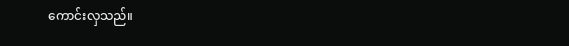ကောင်းလှသည်။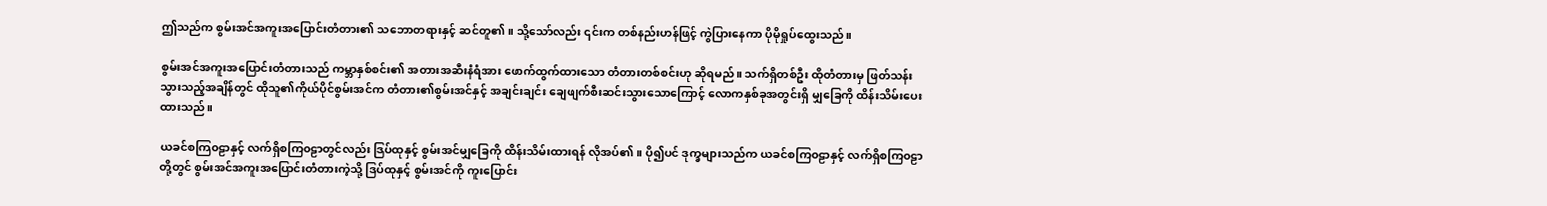ဤသည်က စွမ်းအင်အကူးအပြောင်းတံတား၏ သဘောတရားနှင့် ဆင်တူ၏။ သို့သော်လည်း ၎င်းက တစ်နည်းဟန်ဖြင့် ကွဲပြားနေကာ ပိုမိုရှုပ်ထွေးသည်။

စွမ်းအင်အကူးအပြောင်းတံတားသည် ကမ္ဘာနှစ်စင်း၏ အတားအဆီးနံရံအား ဖောက်ထွက်ထားသော တံတားတစ်စင်းဟု ဆိုရမည်။ သက်ရှိတစ်ဦး ထိုတံတားမှ ဖြတ်သန်းသွားသည့်အချိန်တွင် ထိုသူ၏ကိုယ်ပိုင်စွမ်းအင်က တံတား၏စွမ်းအင်နှင့် အချင်းချင်း ချေဖျက်စီးဆင်းသွားသောကြောင့် လောကနှစ်ခုအတွင်းရှိ မျှခြေကို ထိန်းသိမ်းပေးထားသည်။

ယခင်စကြ၀ဠာနှင့် လက်ရှိစကြ၀ဠာတွင်လည်း ဒြပ်ထုနှင့် စွမ်းအင်မျှခြေကို ထိန်းသိမ်းထားရန် လိုအပ်၏။ ပို၍ပင် ဒုက္ခများသည်က ယခင်စကြ၀ဠာနှင့် လက်ရှိစကြ၀ဠာတို့တွင် စွမ်းအင်အကူးအပြောင်းတံတားကဲ့သို့ ဒြပ်ထုနှင့် စွမ်းအင်ကို ကူးပြောင်း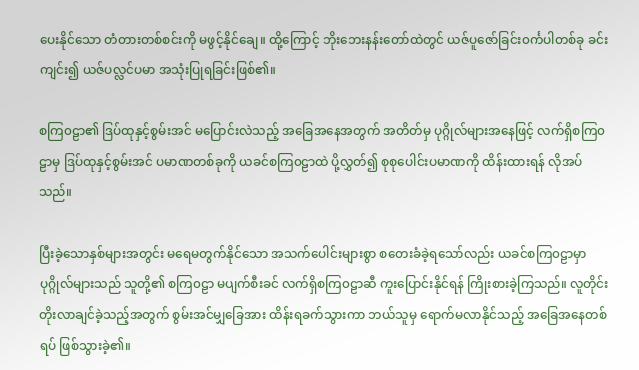ပေးနိုင်သော တံတားတစ်စင်းကို မဖွင့်နိုင်ချေ။ ထို့ကြောင့် ဘိုးဘေးနန်းတော်ထဲတွင် ယဇ်ပူဇော်ခြင်း၀င်္ကပါတစ်ခု ခင်းကျင်း၍ ယဇ်ပလ္လင်ပမာ အသုံးပြုရခြင်းဖြစ်၏။

စကြ၀ဠာ၏ ဒြပ်ထုနှင့်စွမ်းအင် မပြောင်းလဲသည့် အခြေအနေအတွက် အတိတ်မှ ပုဂ္ဂိုလ်များအနေဖြင့် လက်ရှိစကြ၀ဠာမှ ဒြပ်ထုနှင့်စွမ်းအင် ပမာဏတစ်ခုကို ယခင်စကြ၀ဠာထဲ ပို့လွှတ်၍ စုစုပေါင်းပမာဏကို ထိန်းထားရန် လိုအပ်သည်။

ပြီးခဲ့သောနှစ်များအတွင်း မရေမတွက်နိုင်သော အသက်ပေါင်းများစွာ စတေးခံခဲ့ရသော်လည်း ယခင်စကြ၀ဠာမှာ ပုဂ္ဂိုလ်များသည် သူတို့၏ စကြ၀ဠာ မပျက်စီးခင် လက်ရှိစကြ၀ဠာဆီ ကူးပြောင်းနိုင်ရန် ကြိုးစားခဲ့ကြသည်။ လူတိုင်း တိုးလာချင်ခဲ့သည့်အတွက် စွမ်းအင်မျှခြေအား ထိန်းရခက်သွားကာ ဘယ်သူမှ ရောက်မလာနိုင်သည့် အခြေအနေတစ်ရပ် ဖြစ်သွားခဲ့၏။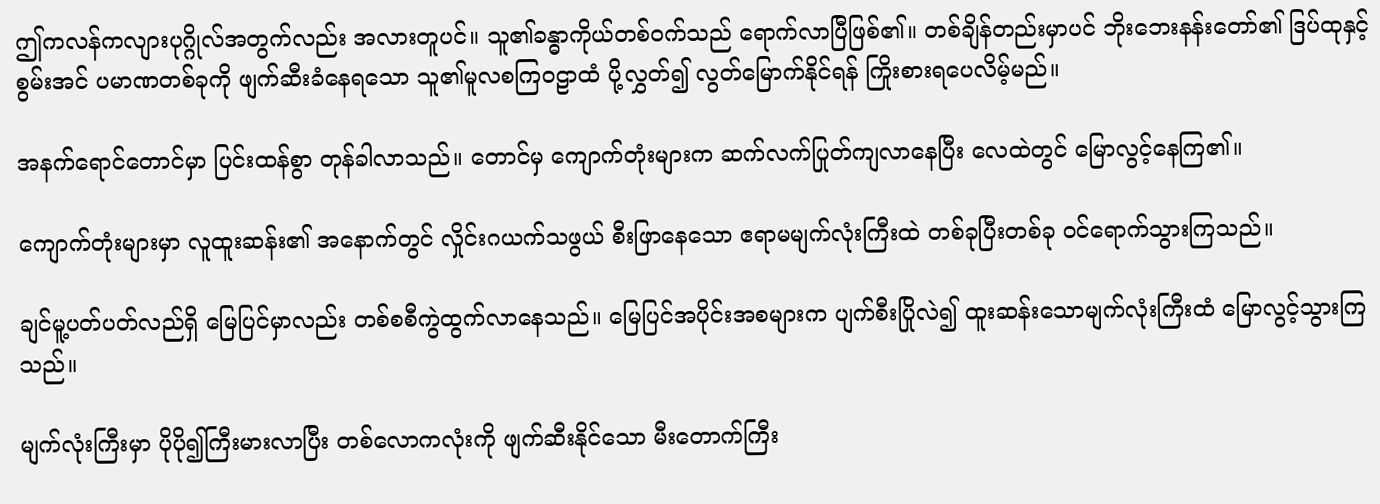ဤကလန်ကလျားပုဂ္ဂိုလ်အတွက်လည်း အလားတူပင်။ သူ၏ခန္ဓာကိုယ်တစ်ဝက်သည် ရောက်လာပြီဖြစ်၏။ တစ်ချိန်တည်းမှာပင် ဘိုးဘေးနန်းတော်၏ ဒြပ်ထုနှင့်စွမ်းအင် ပမာဏတစ်ခုကို ဖျက်ဆီးခံနေရသော သူ၏မူလစကြဝဠာထံ ပို့လွှတ်၍ လွတ်မြောက်နိုင်ရန် ကြိုးစားရပေလိမ့်မည်။

အနက်ရောင်တောင်မှာ ပြင်းထန်စွာ တုန်ခါလာသည်။ တောင်မှ ကျောက်တုံးများက ဆက်လက်ပြုတ်ကျလာနေပြီး လေထဲတွင် မြောလွင့်နေကြ၏။

ကျောက်တုံးများမှာ လူထူးဆန်း၏ အနောက်တွင် လှိုင်းဂယက်သဖွယ် စီးဖြာနေသော ဧရာမမျက်လုံးကြီးထဲ တစ်ခုပြီးတစ်ခု ဝင်ရောက်သွားကြသည်။

ချင်မူ့ပတ်ပတ်လည်ရှိ မြေပြင်မှာလည်း တစ်စစီကွဲထွက်လာနေသည်။ မြေပြင်အပိုင်းအစများက ပျက်စီးပြိုလဲ၍ ထူးဆန်းသောမျက်လုံးကြီးထံ မြောလွင့်သွားကြသည်။

မျက်လုံးကြီးမှာ ပိုပို၍ကြီးမားလာပြီး တစ်လောကလုံးကို ဖျက်ဆီးနိုင်သော မီးတောက်ကြီး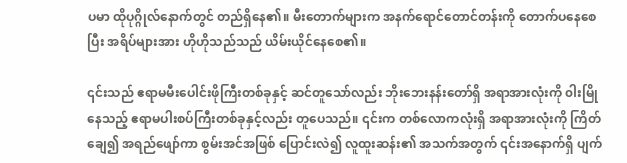ပမာ ထိုပုဂ္ဂိုလ်နောက်တွင် တည်ရှိနေ၏။ မီးတောက်များက အနက်ရောင်တောင်တန်းကို တောက်ပနေစေပြီး အရိပ်များအား ဟိုဟိုသည်သည် ယိမ်းယိုင်နေစေ၏။

၎င်းသည် ဧရာမမီးပေါင်းဖိုကြီးတစ်ခုနှင့် ဆင်တူသော်လည်း ဘိုးဘေးနန်းတော်ရှိ အရာအားလုံးကို ၀ါးမြိုနေသည့် ဧရာမပါးစပ်ကြီးတစ်ခုနှင့်လည်း တူပေသည်။ ၎င်းက တစ်လောကလုံးရှိ အရာအားလုံးကို ကြိတ်ချေ၍ အရည်ဖျော်ကာ စွမ်းအင်အဖြစ် ပြောင်းလဲ၍ လူထူးဆန်း၏ အသက်အတွက် ၎င်းအနောက်ရှိ ပျက်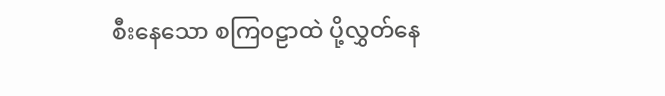စီးနေသော စကြ၀ဠာထဲ ပို့လွှတ်နေ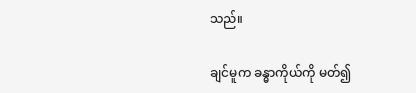သည်။

ချင်မူက ခန္ဓာကိုယ်ကို မတ်၍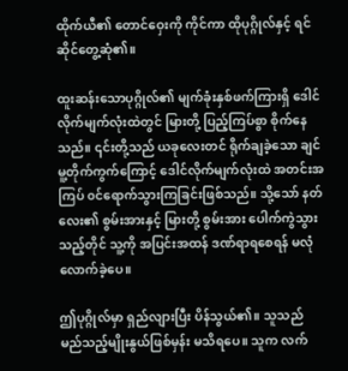ထိုက်ယီ၏ တောင်ဝှေးကို ကိုင်ကာ ‌ထိုပုဂ္ဂိုလ်နှင့် ရင်ဆိုင်တွေ့ဆုံ၏။

ထူးဆန်းသောပုဂ္ဂိုလ်၏ မျက်ခုံးနှစ်ဖက်ကြားရှိ ဒေါင်လိုက်မျက်လုံးထဲတွင် မြားတို့ ပြည့်ကြပ်စွာ စိုက်နေသည်။ ၎င်းတို့သည် ယခုလေးတင် ရိုက်ချခဲ့သော ချင်မူ့တိုက်ကွက်ကြောင့် ‌ဒေါင်လိုက်မျက်လုံးထဲ အတင်းအကြပ် ၀င်ရောက်သွားကြခြင်းဖြစ်သည်။ သို့သော် နတ်လေး၏ စွမ်းအားနှင့် မြားတို့ စွမ်းအား ပေါက်ကွဲသွားသည့်တိုင် သူ့ကို အပြင်းအထန် ဒဏ်ရာရစေရန် မလုံလောက်ခဲ့ပေ။

ဤပုဂ္ဂိုလ်မှာ ရှည်လျားပြီး ပိန်သွယ်၏။ သူသည် မည်သည့်မျိုးနွယ်ဖြစ်မှန်း မသိရပေ။ သူက လက်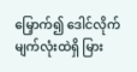မြှောက်၍ ဒေါင်လိုက်မျက်လုံးထဲရှိ မြား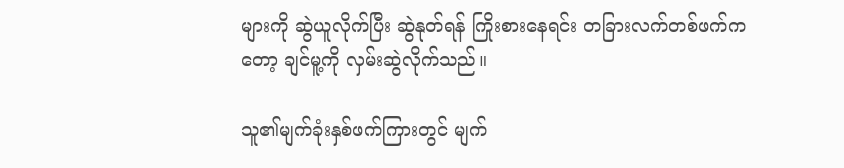များကို ဆွဲယူလိုက်ပြီး ဆွဲနုတ်ရန် ကြိုးစားနေရင်း တခြားလက်တစ်ဖက်ကတော့ ချင်မူ့ကို လှမ်းဆွဲလိုက်သည်။

သူ၏မျက်ခုံးနှစ်ဖက်ကြားတွင် မျက်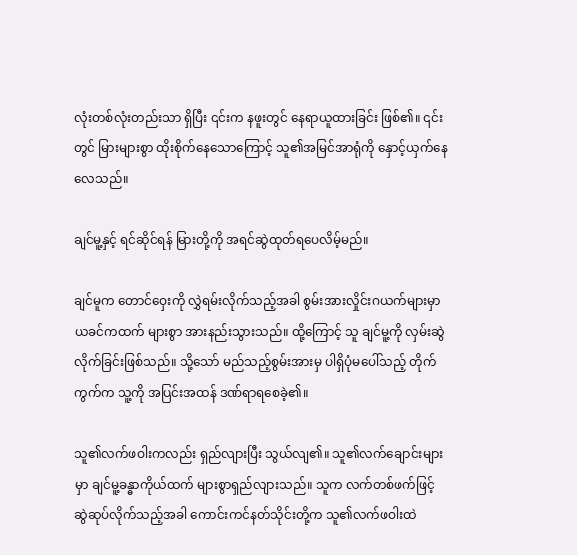လုံးတစ်လုံးတည်းသာ ရှိပြီး ၎င်းက နဖူးတွင် နေရာယူထားခြင်း ဖြစ်၏။ ၎င်းတွင် မြားများစွာ ထိုးစိုက်နေသောကြောင့် သူ၏အမြင်အာရုံကို နှောင့်ယှက်နေလေသည်။

ချင်မူ့နှင့် ရင်ဆိုင်ရန် မြားတို့ကို အရင်ဆွဲထုတ်ရပေလိမ့်မည်။

ချင်မူက တောင်ဝှေးကို လွှဲရမ်းလိုက်သည့်အခါ စွမ်းအားလှိုင်းဂယက်များမှာ ယခင်ကထက် များစွာ အားနည်းသွားသည်။ ထို့ကြောင့် သူ ချင်မူ့ကို လှမ်းဆွဲလိုက်ခြင်းဖြစ်သည်။ သို့သော် မည်သည့်စွမ်းအားမှ ပါရှိပုံမပေါ်သည့် တိုက်ကွက်က သူ့ကို အပြင်းအထန် ဒဏ်ရာရစေခဲ့၏။

သူ၏လက်ဖဝါးကလည်း ရှည်လျားပြီး သွယ်လျ၏။ သူ၏လက်ချောင်းများမှာ ချင်မူ့ခန္ဓာကိုယ်ထက် များစွာရှည်လျားသည်။ သူက လက်တစ်ဖက်ဖြင့် ဆွဲဆုပ်လိုက်သည့်အခါ ကောင်းကင်နတ်သိုင်းတို့က သူ၏လက်ဖဝါးထဲ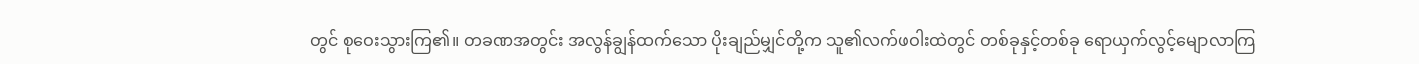တွင် စုဝေးသွားကြ၏။ တခဏအတွင်း အလွန်ချွန်ထက်သော ပိုးချည်မျှင်တို့က သူ၏လက်ဖဝါးထဲတွင် တစ်ခုနှင့်တစ်ခု ရောယှက်လွင့်မျောလာကြ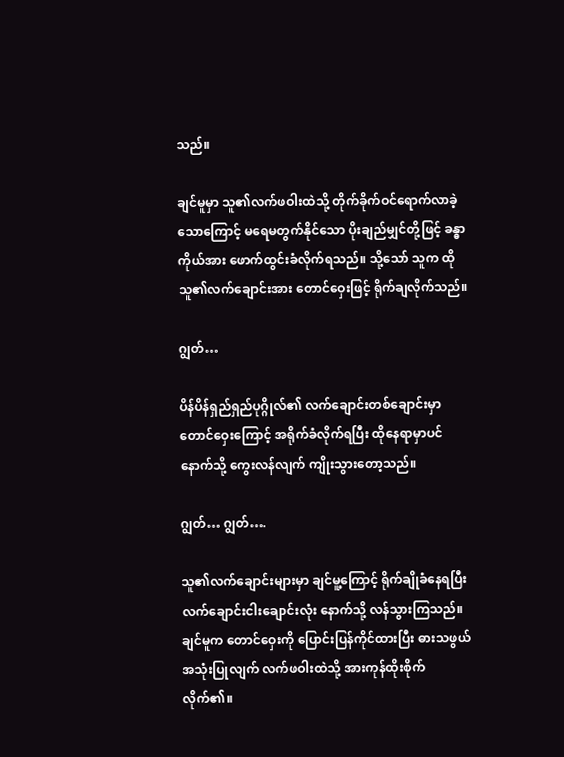သည်။

ချင်မူမှာ သူ၏လက်ဖဝါးထဲသို့ တိုက်ခိုက်ဝင်ရောက်လာခဲ့သောကြောင့် မရေမတွက်နိုင်သော ပိုးချည်မျှင်တို့ဖြင့် ခန္ဓာကိုယ်အား ဖောက်ထွင်းခံလိုက်ရသည်။ သို့သော် သူက ထိုသူ၏လက်ချောင်းအား တောင်ဝှေးဖြင့် ရိုက်ချလိုက်သည်။

ဂျွတ်…

ပိန်ပိန်ရှည်ရှည်ပုဂ္ဂိုလ်၏ လက်ချောင်းတစ်ချောင်းမှာ တောင်ဝှေးကြောင့် အရိုက်ခံလိုက်ရပြီး ထိုနေရာမှာပင် နောက်သို့ ကွေးလန်လျက် ကျိုးသွားတော့သည်။

ဂျွတ်… ဂျွတ်….

သူ၏လက်ချောင်းများမှာ ချင်မူ့ကြောင့် ရိုက်ချိုခံနေရပြီး လက်ချောင်းငါးချောင်းလုံး နောက်သို့ လန်သွားကြသည်။ ချင်မူက တောင်ဝှေးကို ပြောင်းပြန်ကိုင်ထားပြီး ဓားသဖွယ် အသုံးပြုလျက် လက်ဖဝါးထဲသို့ အားကုန်ထိုးစိုက်လိုက်၏။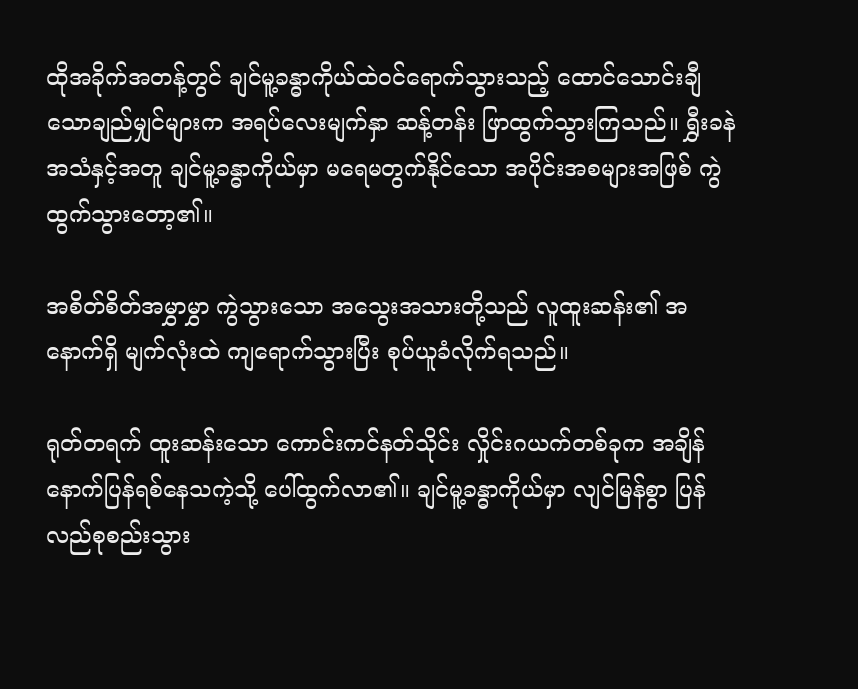ထိုအခိုက်အတန့်တွင် ချင်မူ့ခန္ဓာကိုယ်ထဲဝင်ရောက်သွားသည့် ထောင်သောင်းချီသောချည်မျှင်များက အရပ်လေးမျက်နှာ ဆန့်တန်း ဖြာထွက်သွားကြသည်။ ရွှီးခနဲ အသံနှင့်အတူ ချင်မူ့ခန္ဓာကိုယ်မှာ မရေမတွက်နိုင်သော အပိုင်းအစများအဖြစ် ကွဲထွက်သွားတော့၏။

အစိတ်စိတ်အမွှာမွှာ ကွဲသွားသော အသွေးအသားတို့သည် လူထူးဆန်း၏ အနောက်ရှိ မျက်လုံးထဲ ကျရောက်သွားပြီး စုပ်ယူခံလိုက်ရသည်။

ရုတ်တရက် ထူးဆန်းသော ကောင်းကင်နတ်သိုင်း လှိုင်းဂယက်တစ်ခုက အချိန်နောက်ပြန်ရစ်နေသကဲ့သို့ ပေါ်ထွက်လာ၏။ ချင်မူ့ခန္ဓာကိုယ်မှာ လျင်မြန်စွာ ပြန်လည်စုစည်းသွား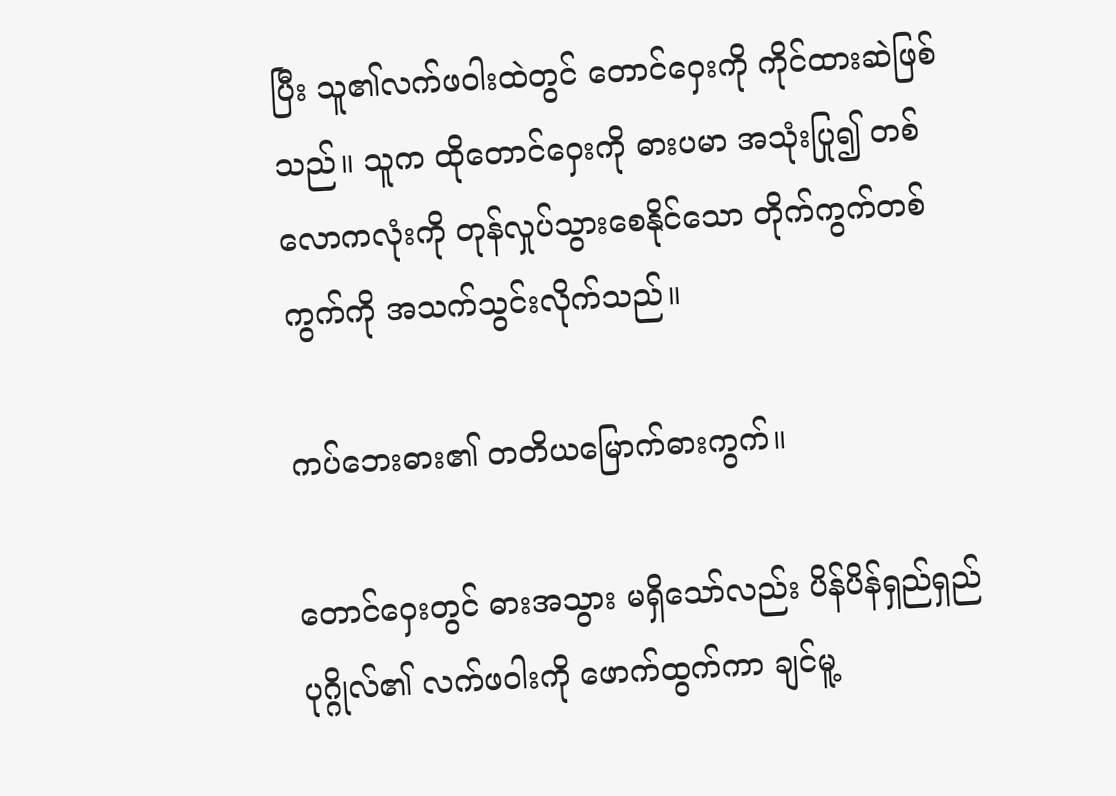ပြီး သူ၏လက်ဖဝါးထဲတွင် တောင်ဝှေးကို ကိုင်ထားဆဲဖြစ်သည်။ သူက ထိုတောင်ဝှေးကို ဓားပမာ အသုံးပြု၍ တစ်လောကလုံးကို တုန်လှုပ်သွားစေနိုင်သော တိုက်ကွက်တစ်ကွက်ကို အသက်သွင်းလိုက်သည်။

ကပ်ဘေးဓား၏ တတိယမြောက်ဓားကွက်။

တောင်ဝှေးတွင် ဓားအသွား မရှိသော်လည်း ပိန်ပိန်ရှည်ရှည်ပုဂ္ဂိုလ်၏ လက်ဖဝါးကို ဖောက်ထွက်ကာ ချင်မူ့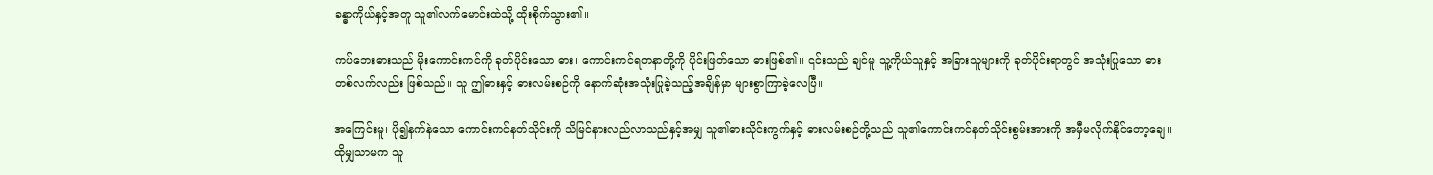ခန္ဓာကိုယ်နှင့်အတူ သူ၏လက်မောင်းထဲသို့ ထိုးစိုက်သွား၏။

ကပ်ဘေးဓားသည် မိုးကောင်းကင်ကို ခုတ်ပိုင်း‌သော ဓား၊ ကောင်းကင်ရတနာတို့ကို ပိုင်းဖြတ်သော ဓားဖြစ်၏။ ၎င်းသည် ချင်မူ သူ့ကိုယ်သူနှင့် အခြားသူများကို ခုတ်ပိုင်းရာတွင် အသုံးပြုသော ဓားတစ်လက်လည်း ဖြစ်သည်။ သူ ဤဓားနှင့် ဓားလမ်းစဉ်ကို နောက်ဆုံးအသုံးပြုခဲ့သည့်အချိန်မှာ များစွာကြာခဲ့လေပြီ။

အကြေင်းမူ၊ ပို၍နက်နဲသော ကောင်းကင်နတ်သိုင်းကို သိမြင်နားလည်လာသည်နှင့်အမျှ သူ၏ဓားသိုင်းကွက်နှင့် ဓားလမ်းစဉ်တို့သည် သူ၏ကောင်းကင်နတ်သိုင်းစွမ်းအားကို အမှီမလိုက်နိုင်တော့ချေ။ ထိုမျှသာမက သူ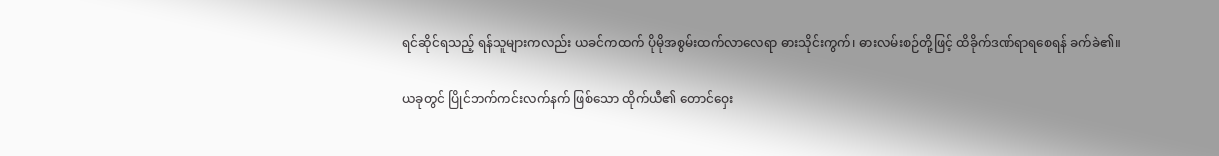ရင်ဆိုင်ရသည့် ရန်သူများကလည်း ယခင်ကထက် ပိုမိုအစွမ်းထက်လာလေရာ ဓားသိုင်းကွက်၊ ဓားလမ်းစဉ်တို့ဖြင့် ထိခိုက်ဒဏ်ရာရစေရန် ခက်ခဲ၏။

ယခုတွင် ပြိုင်ဘက်ကင်းလက်နက် ဖြစ်သော ထိုက်ယီ၏ တောင်ဝှေး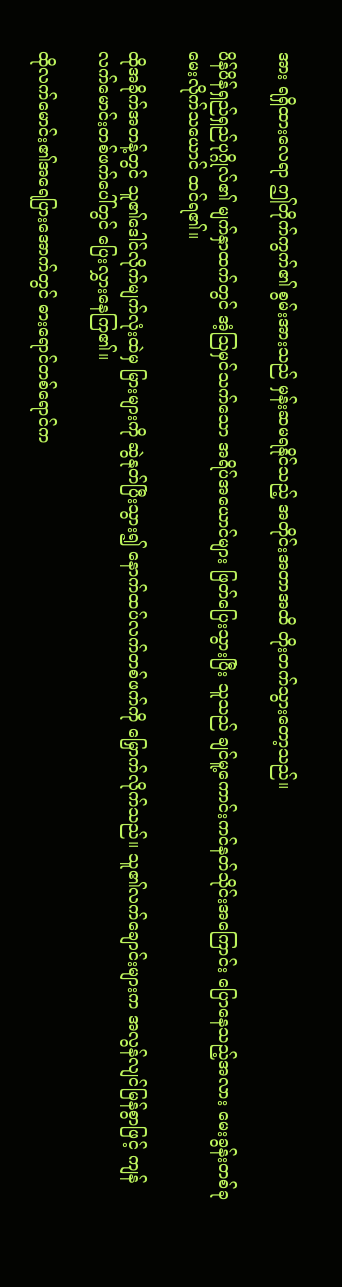အား ရရှိထားလေရာ ဤတိုက်ကွက်၏ စွမ်းအားသည် မှန်းဆမရနိုင်သည့် အတိုင်းအတာအထိ တိုးတက်သွားတော့သည်။

ပိန်ပိန်ရှည်ရှည်ပုဂ္ဂိုလ်၏ မျက်နှာထက်တွင် အံ့ဩမှင်သက်သော အရိပ်အယောင်များ ဖြတ်ပြေးသွားပြီး သူသည် ချင်မူ့ကောင်းကင်နတ်သိုင်းအကြောင်း ပြောနေသည့်အလား မေးခွန်းတစ်ခု မေးလိုက်သယောင် ထင်ရ၏။

ထိုအခိုက်အတန့်တွင် သူ၏ဒေါင်လိုက်မျက်လုံးထဲမှ မြားများကို ဆွဲနုတ်ပြီးသွား၍ နောက်ထပ်လက်တစ်ဖက်ကို မြှောက်လိုက်သည်။ သူ၏လက်ချောင်းများက အလွန်လျင်မြန်စွာဖြင့် ကျန်လက်မောင်းတစ်ဖက်ပေါ်တွင် ပြေးလွှားနေကြ၏။

ထိုလက်မောင်း၏အရေပြားအောက်တွင် ဓားရောင်တစ်ရောင်က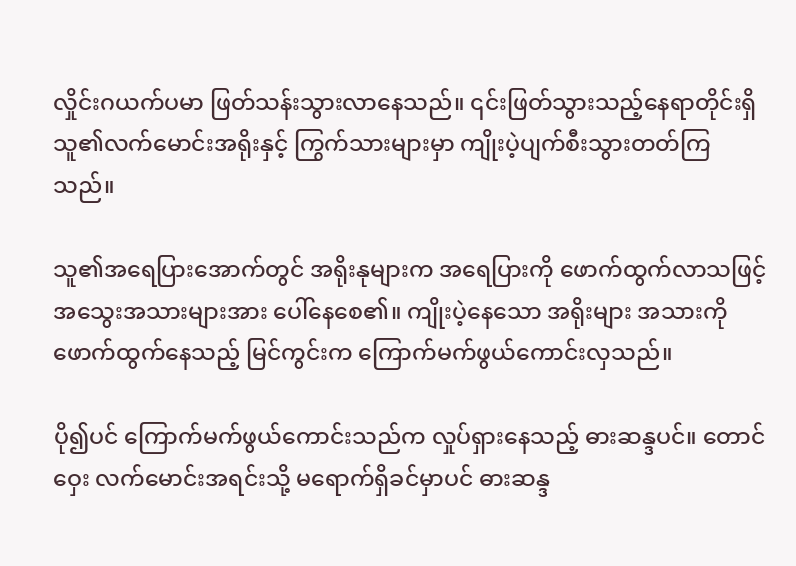လှိုင်းဂယက်ပမာ ဖြတ်သန်းသွားလာနေသည်။ ၎င်းဖြတ်သွားသည့်နေရာတိုင်းရှိ သူ၏လက်မောင်းအရိုးနှင့် ကြွက်သားများမှာ ကျိုးပဲ့ပျက်စီးသွားတတ်ကြသည်။

သူ၏အရေပြားအောက်တွင် အရိုးနုများက အရေပြားကို ဖောက်ထွက်လာသဖြင့် အသွေးအသားများအား ပေါ်နေစေ၏။ ကျိုးပဲ့နေသော အရိုးများ အသားကို ဖောက်ထွက်နေသည့် မြင်ကွင်းက ကြောက်မက်ဖွယ်ကောင်းလှသည်။

ပို၍ပင် ကြောက်မက်ဖွယ်ကောင်းသည်က လှုပ်ရှားနေသည့် ဓားဆန္ဒပင်။ တောင်ဝှေး လက်မောင်းအရင်းသို့ မရောက်ရှိခင်မှာပင် ဓားဆန္ဒ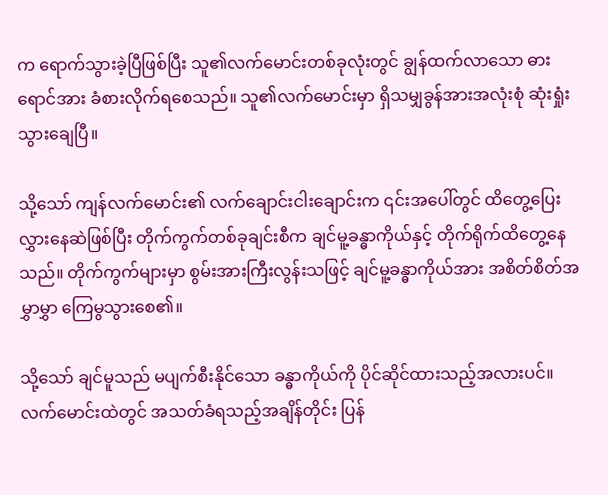က ရောက်သွားခဲ့ပြီဖြစ်ပြီး သူ၏လက်မောင်းတစ်ခုလုံးတွင် ချွန်ထက်လာသော ဓားရောင်အား ခံစားလိုက်ရစေသည်။ သူ၏လက်မောင်းမှာ ရှိသမျှခွန်အားအလုံးစုံ ဆုံးရှုံးသွားချေပြီ။

သို့သော် ကျန်လက်မောင်း၏ လက်ချောင်းငါးချောင်းက ၎င်းအပေါ်တွင် ထိတွေ့ပြေးလွှားနေဆဲဖြစ်ပြီး တိုက်ကွက်တစ်ခုချင်းစီက ချင်မူ့ခန္ဓာကိုယ်နှင့် တိုက်ရိုက်ထိတွေ့နေသည်။ တိုက်ကွက်များမှာ စွမ်းအားကြီးလွန်းသဖြင့် ချင်မူ့ခန္ဓာကိုယ်အား အစိတ်စိတ်အမွှာမွှာ ကြေမွသွားစေ၏။

သို့သော် ချင်မူသည် မပျက်စီးနိုင်သော ခန္ဓာကိုယ်ကို ပိုင်ဆိုင်ထားသည့်အလားပင်။ လက်မောင်းထဲတွင် အသတ်ခံရသည့်အချိန်တိုင်း ပြန်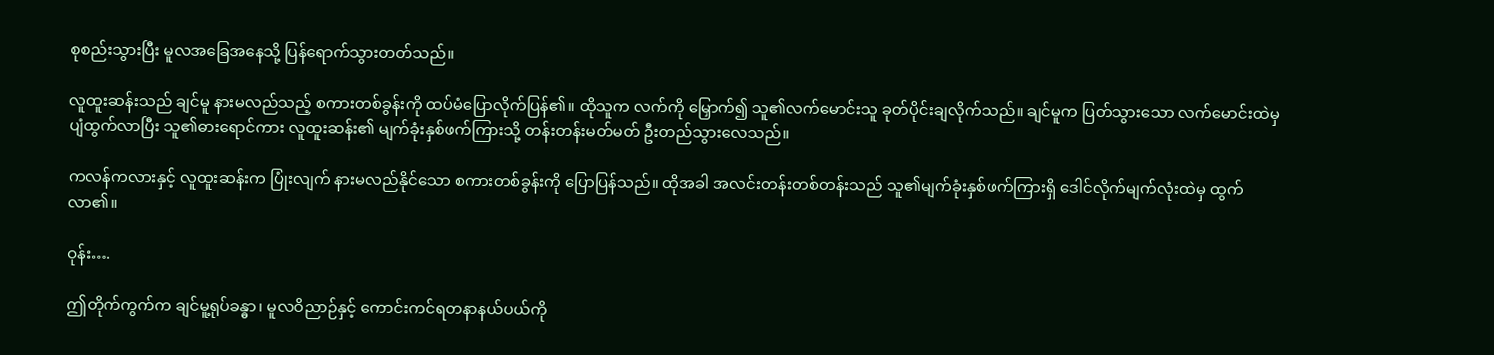စုစည်းသွားပြီး မူလအခြေအနေသို့ ပြန်ရောက်သွားတတ်သည်။

လူထူးဆန်းသည် ချင်မူ နားမလည်သည့် စကားတစ်ခွန်းကို ထပ်မံပြောလိုက်ပြန်၏။ ထိုသူက လက်ကို မြှောက်၍ သူ၏လက်မောင်းသူ ခုတ်ပိုင်းချလိုက်သည်။ ချင်မူက ပြတ်သွားသော လက်မောင်းထဲမှ ပျံထွက်လာပြီး သူ၏ဓားရောင်ကား လူထူးဆန်း၏ မျက်ခုံးနှစ်ဖက်ကြားသို့ တန်းတန်းမတ်မတ် ဦးတည်သွားလေသည်။

ကလန်ကလားနှင့် လူထူးဆန်းက ပြုံးလျက် နားမလည်နိုင်သော စကားတစ်ခွန်းကို ပြောပြန်သည်။ ထိုအခါ အလင်းတန်းတစ်တန်းသည် သူ၏မျက်ခုံးနှစ်ဖက်ကြားရှိ ဒေါင်လိုက်မျက်လုံးထဲမှ ထွက်လာ၏။

ဝုန်း….

ဤတိုက်ကွက်က ချင်မူ့ရုပ်ခန္ဓာ၊ မူလဝိညာဉ်နှင့် ကောင်းကင်ရတနာနယ်ပယ်ကို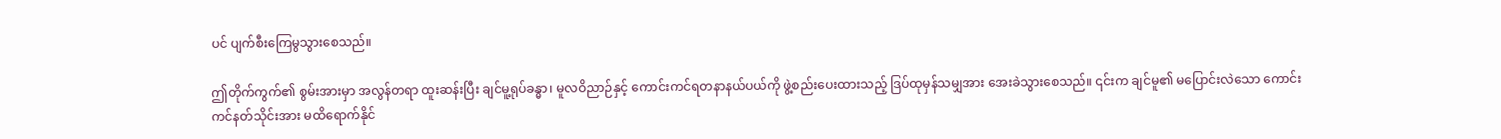ပင် ပျက်စီးကြေမွသွားစေသည်။

ဤတိုက်ကွက်၏ စွမ်းအားမှာ အလွန်တရာ ထူးဆန်းပြီး ချင်မူ့ရုပ်ခန္ဓာ၊ မူလဝိညာဉ်နှင့် ကောင်းကင်ရတနာနယ်ပယ်ကို ဖွဲ့စည်းပေးထားသည့် ဒြပ်ထုမှန်သမျှအား အေးခဲသွားစေသည်။ ၎င်းက ချင်မူ၏ မပြောင်းလဲသော ကောင်းကင်နတ်သိုင်းအား မထိရောက်နိုင်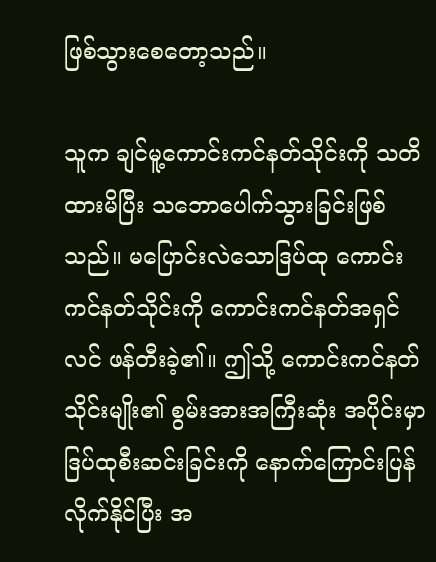ဖြစ်သွားစေတော့သည်။

သူက ချင်မူ့ကောင်းကင်နတ်သိုင်းကို သတိထားမိပြီး သဘောပေါက်သွားခြင်းဖြစ်သည်။ မပြောင်းလဲသောဒြပ်ထု ကောင်းကင်နတ်သိုင်းကို ကောင်းကင်နတ်အရှင်လင် ဖန်တီးခဲ့၏။ ဤသို့ ကောင်းကင်နတ်သိုင်းမျိုး၏ စွမ်းအားအကြီးဆုံး အပိုင်းမှာ ဒြပ်ထုစီးဆင်းခြင်းကို နောက်ကြောင်းပြန်လိုက်နိုင်ပြီး အ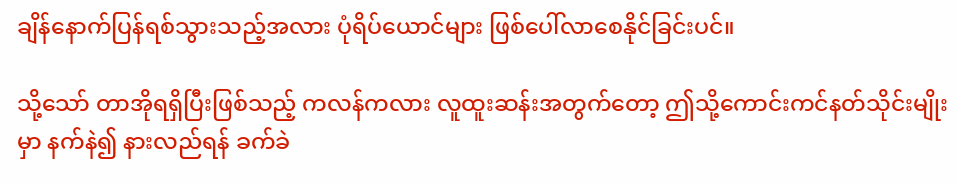ချိန်နောက်ပြန်ရစ်သွားသည့်အလား ပုံရိပ်ယောင်များ ဖြစ်ပေါ်လာစေနိုင်ခြင်းပင်။

သို့သော် တာအိုရရှိပြီးဖြစ်သည့် ကလန်ကလား လူထူးဆန်းအတွက်တော့ ဤသို့ကောင်းကင်နတ်သိုင်းမျိုးမှာ နက်နဲ၍ နားလည်ရန် ခက်ခဲ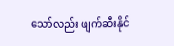သော်လည်း ဖျက်ဆီးနိုင်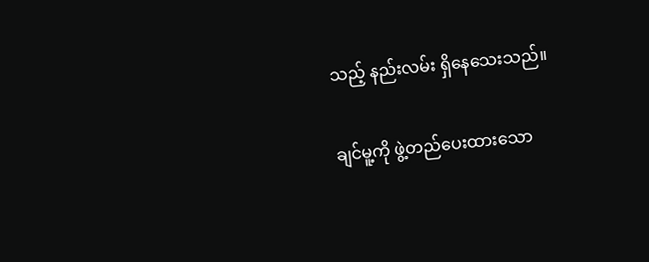သည့် နည်းလမ်း ရှိနေသေးသည်။

ချင်မူ့ကို ဖွဲ့တည်ပေးထားသော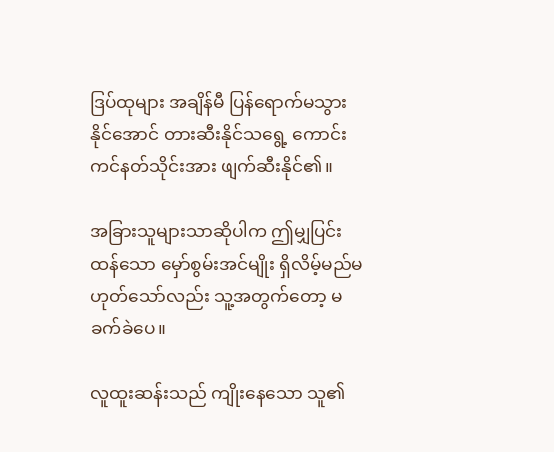ဒြပ်ထုများ အချိန်မီ ပြန်ရောက်မသွားနိုင်အောင် တားဆီးနိုင်သရွေ့ ကောင်းကင်နတ်သိုင်းအား ဖျက်ဆီးနိုင်၏။

အခြားသူများသာဆိုပါက ဤမျှပြင်းထန်သော မှော်စွမ်းအင်မျိုး ရှိလိမ့်မည်မဟုတ်သော်လည်း သူ့အတွက်တော့ မခက်ခဲပေ။

လူထူးဆန်းသည် ကျိုးနေသော သူ၏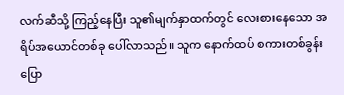လက်ဆီသို့ ကြည့်နေပြီး သူ၏မျက်နှာထက်တွင် လေးစားနေသော အရိပ်အယောင်တစ်ခု ပေါ်လာသည်။ သူက နောက်ထပ် စကားတစ်ခွန်း ပြော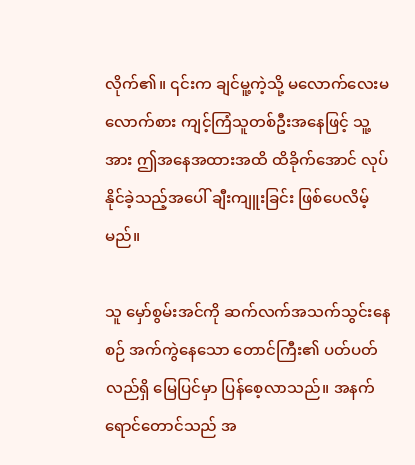လိုက်၏။ ၎င်းက ချင်မူ့ကဲ့သို့ မလောက်လေးမလောက်စား ကျင့်ကြံသူတစ်ဦးအနေဖြင့် သူ့အား ဤအနေအထားအထိ ထိခိုက်အောင် လုပ်နိုင်ခဲ့သည့်အပေါ် ချီးကျူးခြင်း ဖြစ်ပေလိမ့်မည်။

သူ မှော်စွမ်းအင်ကို ဆက်လက်အသက်သွင်းနေစဉ် အက်ကွဲနေသော တောင်ကြီး၏ ပတ်ပတ်လည်ရှိ မြေပြင်မှာ ပြန်စေ့လာသည်။ အနက်ရောင်တောင်သည် အ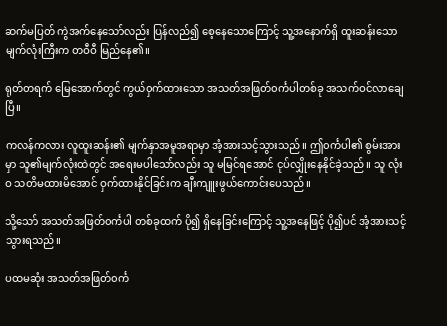ဆက်မပြတ် ကွဲအက်နေသော်လည်း ပြန်လည်၍ စေ့နေသောကြောင့် သူ့အနောက်ရှိ ထူးဆန်းသောမျက်လုံးကြီးက တဝီဝီ မြည်နေ၏။

ရုတ်တရက် မြေအောက်တွင် ကွယ်၀ှက်ထားသော အသတ်အဖြတ်၀င်္ကပါတစ်ခု အသက်ဝင်လာချေပြီ။

ကလန်ကလား လူထူးဆန်း၏ မျက်နှာအမူအရာမှာ အံ့အားသင့်သွားသည်။ ဤ၀င်္ကပါ၏ စွမ်းအားမှာ သူ၏မျက်လုံးထဲတွင် အရေးမပါသော်လည်း သူ မမြင်ရအောင် ငုပ်လျှိုးနေနိုင်ခဲ့သည်။ သူ လုံးဝ သတိမထားမိအောင် ဝှက်ထားနိုင်ခြင်းက ချီးကျူးဖွယ်ကောင်းပေသည်။

သို့သော် အသတ်အဖြတ်၀င်္ကပါ တစ်ခုထက် ပို၍ ရှိနေခြင်းကြောင့် သူ့အနေဖြင့် ပို၍ပင် အံ့အားသင့်သွားရသည်။

ပထမဆုံး အသတ်အဖြတ်၀င်္က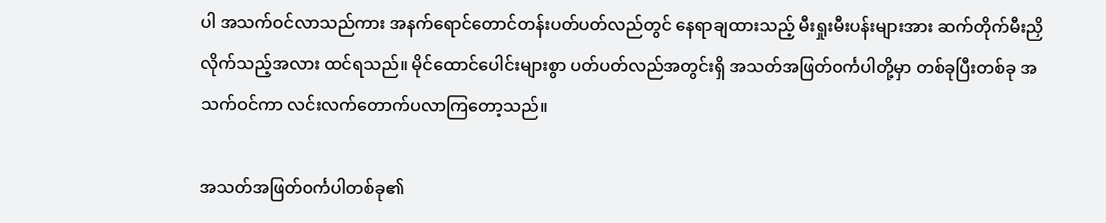ပါ အသက်ဝင်လာသည်ကား အနက်ရောင်တောင်တန်းပတ်ပတ်လည်တွင် နေရာချထားသည့် မီးရှုးမီးပန်းများအား ဆက်တိုက်မီးညှိလိုက်သည့်အလား ထင်ရသည်။ မိုင်ထောင်ပေါင်းများစွာ ပတ်ပတ်လည်အတွင်းရှိ အသတ်အဖြတ်၀င်္ကပါတို့မှာ တစ်ခုပြီးတစ်ခု အသက်ဝင်ကာ လင်းလက်တောက်ပလာကြတော့သည်။

အသတ်အဖြတ်၀င်္ကပါတစ်ခု၏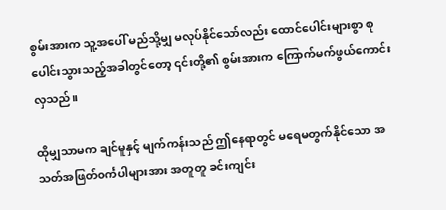စွမ်းအားက သူ့အပေါ် မည်သို့မျှ မလုပ်နိုင်သော်လည်း ထောင်ပေါင်းများစွာ စုပေါင်းသွားသည့်အခါတွင်တော့ ၎င်းတို့၏ စွမ်းအားက ကြောက်မက်ဖွယ်ကောင်းလှသည်။

ထိုမျှသာမက ချင်မူနှင့် မျက်ကန်းသည် ဤနေရာတွင် မရေမတွက်နိုင်သော အသတ်အဖြတ်၀င်္ကပါများအား အတူတူ ခင်းကျင်း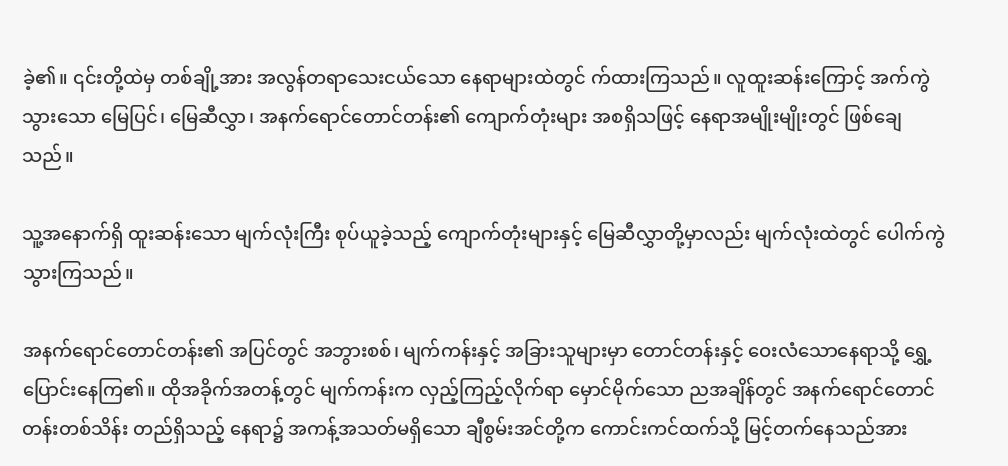ခဲ့၏။ ၎င်းတို့ထဲမှ တစ်ချို့အား အလွန်တရာသေးငယ်သော နေရာများထဲတွင် က်ထားကြသည်။ လူထူးဆန်းကြောင့် အက်ကွဲသွားသော မြေပြင်၊ မြေဆီလွှာ၊ အနက်ရောင်တောင်တန်း၏ ကျောက်တုံးများ အစရှိသဖြင့် နေရာအမျိုးမျိုးတွင် ဖြစ်ချေသည်။

သူ့အနောက်ရှိ ထူးဆန်းသော မျက်လုံးကြီး စုပ်ယူခဲ့သည့် ကျောက်တုံးများနှင့် မြေဆီလွှာတို့မှာလည်း မျက်လုံးထဲတွင် ပေါက်ကွဲသွားကြသည်။

အနက်ရောင်တောင်တန်း၏ အပြင်တွင် အဘွားစစ်၊ မျက်ကန်းနှင့် အခြားသူများမှာ တောင်တန်းနှင့် ဝေးလံသောနေရာသို့ ရွှေ့ပြောင်းနေကြ၏။ ထိုအခိုက်အတန့်တွင် မျက်ကန်းက လှည့်ကြည့်လိုက်ရာ မှောင်မိုက်သော ညအချိန်တွင် အနက်ရောင်တောင်တန်းတစ်သိန်း တည်ရှိသည့် နေရာ၌ အကန့်အသတ်မရှိသော ချီစွမ်းအင်တို့က ကောင်းကင်ထက်သို့ မြင့်တက်နေသည်အား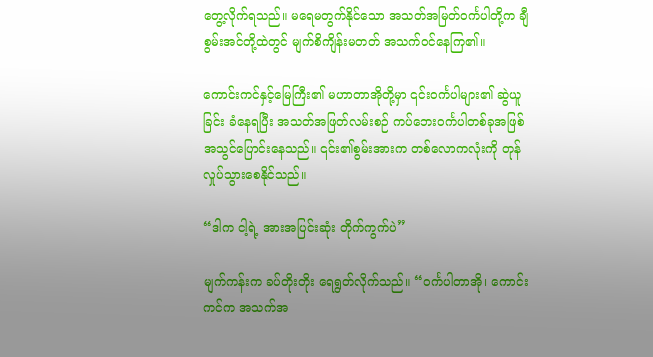တွေ့လိုက်ရသည်။ မရေမတွက်နိုင်သော အသတ်အမြတ်၀င်္ကပါတို့က ချီစွမ်းအင်တို့ထဲတွင် မျက်စိကျိန်းမတတ် အသက်ဝင်နေကြ၏။

ကောင်းကင်နှင့်မြေကြီး၏ မဟာတာအိုတို့မှာ ၎င်း၀င်္ကပါများ၏ ဆွဲယူခြင်း ခံနေရပြီး အသတ်အဖြတ်လမ်းစဉ် ကပ်ဘေး၀င်္ကပါတစ်ခုအဖြစ် အသွင်ပြောင်းနေသည်။ ၎င်း၏စွမ်းအားက တစ်လောကလုံးကို တုန်လှုပ်သွားစေနိုင်သည်။

“ဒါက ငါ့ရဲ့ အားအပြင်းဆုံး တိုက်ကွက်ပဲ”

မျက်ကန်းက ခပ်တိုးတိုး ရေရွတ်လိုက်သည်။ “၀င်္ကပါတာအို၊ ကောင်းကင်က အသက်အ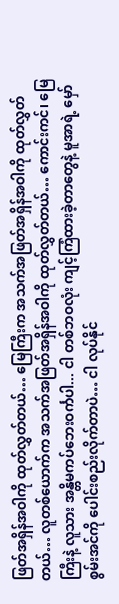ဖြတ်အရှိန်အဝါကို ထုတ်လွှတ်တယ်… မြေကြီးက အသက်အဖြတ်အရှိန်အဝါကို ထုတ်လွှတ်တယ်… လူတစ်ယောက်က အသက်အဖြတ်အရှိန်အဝါကို ထုတ်လွှတ်တယ်… ကောင်းကင်၊ မြေကြီးနဲ့ လူသား အန္တိမကပ်ဘေးဝင်္ကပါ... ငါ တစ်ဘဝလုံး ကျင့်ကြံထားခဲ့တာတွေနဲ့ မူအာရဲ့ မှော်စွမ်းအင်ကို ပေါင်းစည်းလိုက်တာပဲ… ငါ လုပ်နိုင်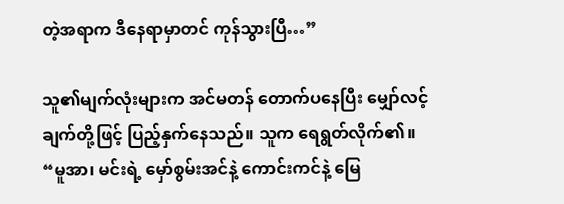တဲ့အရာက ဒီနေရာမှာတင် ကုန်သွားပြီ…”

သူ၏မျက်လုံးများက အင်မတန် တောက်ပနေပြီး မျှော်လင့်ချက်တို့ဖြင့် ပြည့်နှက်နေသည်။ သူက ရေရွတ်လိုက်၏။ “မူအာ၊ မင်းရဲ့ မှော်စွမ်းအင်နဲ့ ကောင်းကင်နဲ့ မြေ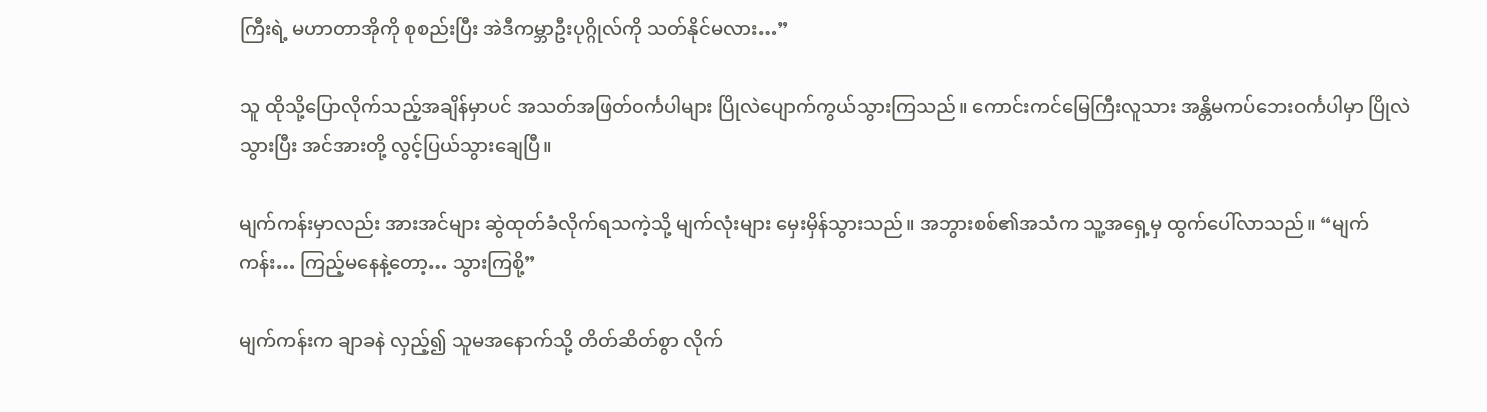ကြီးရဲ့ မဟာတာအိုကို စုစည်းပြီး အဲဒီကမ္ဘာဦးပုဂ္ဂိုလ်ကို သတ်နိုင်မလား…”

သူ ထိုသို့ပြောလိုက်သည့်အချိန်မှာပင် အသတ်အဖြတ်၀င်္ကပါများ ပြိုလဲပျောက်ကွယ်သွားကြသည်။ ကောင်းကင်မြေကြီးလူသား အန္တိမကပ်ဘေးဝင်္ကပါမှာ ပြိုလဲသွားပြီး အင်အားတို့ လွင့်ပြယ်သွားချေပြီ။

မျက်ကန်းမှာလည်း အားအင်များ ဆွဲထုတ်ခံလိုက်ရသကဲ့သို့ မျက်လုံးများ မှေးမှိန်သွားသည်။ အဘွားစစ်၏အသံက သူ့အရှေ့မှ ထွက်ပေါ်လာသည်။ “မျက်ကန်း… ကြည့်မနေနဲ့တော့… သွားကြစို့”

မျက်ကန်းက ချာခနဲ လှည့်၍ သူမအနောက်သို့ တိတ်ဆိတ်စွာ လိုက်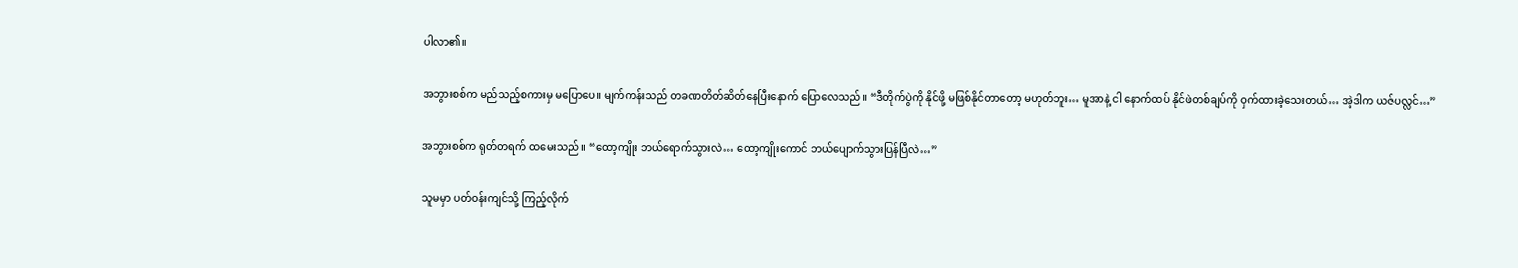ပါလာ၏။

အဘွားစစ်က မည်သည့်စကားမှ မပြောပေ။ မျက်ကန်းသည် တခဏတိတ်ဆိတ်နေပြီးနောက် ပြောလေသည်။ “ဒီတိုက်ပွဲကို နိုင်ဖို့ မဖြစ်နိုင်တာတော့ မဟုတ်ဘူး… မူအာနဲ့ ငါ နောက်ထပ် နိုင်ဖဲတစ်ချပ်ကို ဝှက်ထားခဲ့သေးတယ်… အဲ့ဒါက ယဇ်ပလ္လင်…”

အဘွားစစ်က ရုတ်တရက် ထမေးသည်။ “ထော့ကျိုး ဘယ်ရောက်သွားလဲ… ထော့ကျိုးကောင် ဘယ်ပျောက်သွားပြန်ပြီလဲ…”

သူမမှာ ပတ်ဝန်းကျင်သို့ ကြည့်လိုက်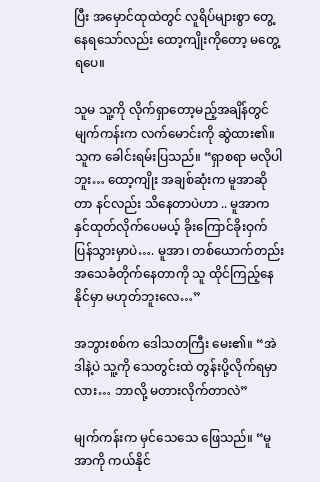ပြီး အမှောင်ထုထဲတွင် လူရိပ်များစွာ တွေ့နေရသော်လည်း ထော့ကျိုးကိုတော့ မတွေ့ရပေ။

သူမ သူ့ကို လိုက်ရှာတော့မည့်အချိန်တွင် မျက်ကန်းက လက်မောင်းကို ဆွဲထား၏။ သူက ခေါင်းရမ်းပြသည်။ “ရှာစရာ မလိုပါဘူး… ထော့ကျိုး အချစ်ဆုံးက မူအာဆိုတာ နင်လည်း သိနေတာပဲဟာ .. မူအာက နှင်ထုတ်လိုက်ပေမယ့် ခိုးကြောင်ခိုးဝှက် ပြန်သွားမှာပဲ…. မူအာ၊ တစ်ယောက်တည်း အသေခံတိုက်နေတာကို သူ ထိုင်ကြည့်နေနိုင်မှာ မဟုတ်ဘူးလေ…”

အဘွားစစ်က ဒေါသတကြီး မေး၏။ “အဲဒါနဲ့ပဲ သူ့ကို သေတွင်းထဲ တွန်းပို့လိုက်ရမှာလား… ဘာလို့ မတားလိုက်တာလဲ”

မျက်ကန်းက မှင်သေသေ ဖြေသည်။ “မူအာကို ကယ်နိုင်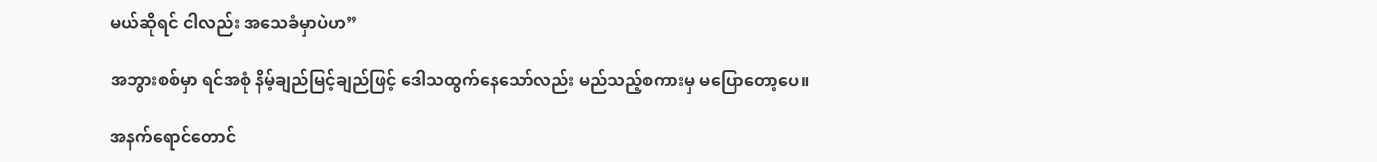မယ်ဆိုရင် ငါလည်း အသေခံမှာပဲဟ”

အဘွားစစ်မှာ ရင်အစုံ နိမ့်ချည်မြင့်ချည်ဖြင့် ဒေါသထွက်နေသော်လည်း မည်သည့်စကားမှ မပြောတော့ပေ။

အနက်ရောင်တောင်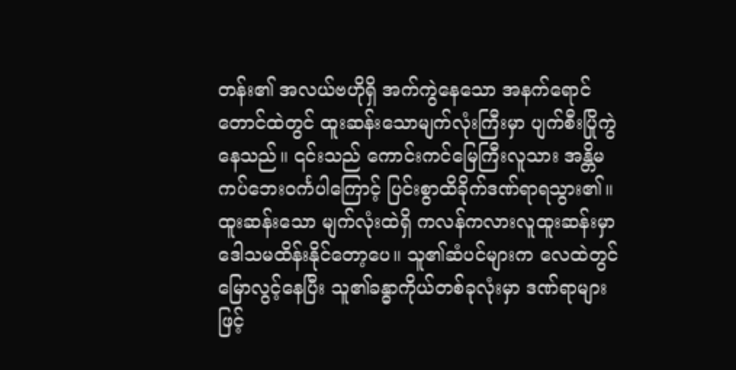တန်း၏ အလယ်ဗဟိုရှိ အက်ကွဲနေသော အနက်ရောင်တောင်ထဲတွင် ထူးဆန်းသောမျက်လုံးကြီးမှာ ပျက်စီးပြိုကွဲနေသည်။ ၎င်းသည် ကောင်းကင်မြေကြီးလူသား အန္တိမကပ်ဘေးဝင်္ကပါကြောင့် ပြင်းစွာထိခိုက်ဒဏ်ရာရသွား၏။ ထူးဆန်းသော မျက်လုံးထဲရှိ ကလန်ကလားလူထူးဆန်းမှာ ဒေါသမထိန်းနိုင်တော့ပေ။ သူ၏ဆံပင်များက လေထဲတွင် မြောလွင့်နေပြီး သူ၏ခန္ဓာကိုယ်တစ်ခုလုံးမှာ ဒဏ်ရာများဖြင့်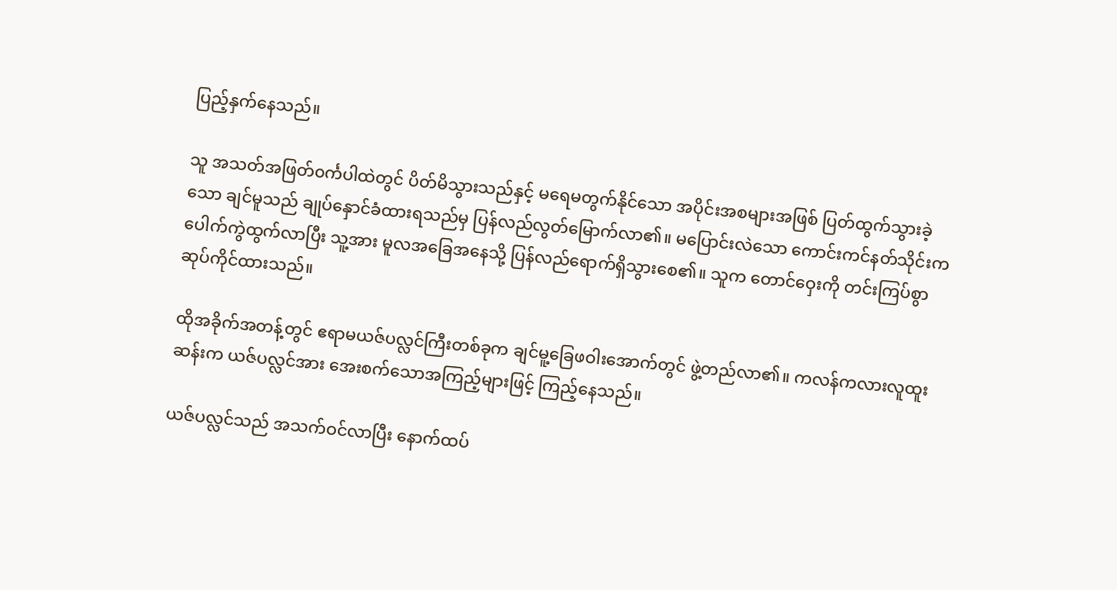ပြည့်နှက်နေသည်။

သူ အသတ်အဖြတ်၀င်္ကပါထဲတွင် ပိတ်မိသွားသည်နှင့် မရေမတွက်နိုင်သော အပိုင်းအစများအဖြစ် ပြတ်ထွက်သွားခဲ့သော ချင်မူသည် ချုပ်နှောင်ခံထားရသည်မှ ပြန်လည်လွတ်မြောက်လာ၏။ မပြောင်းလဲသော ကောင်းကင်နတ်သိုင်းက ပေါက်ကွဲထွက်လာပြီး သူ့အား မူလအခြေအနေသို့ ပြန်လည်ရောက်ရှိသွားစေ၏။ သူက တောင်ဝှေးကို တင်းကြပ်စွာ ဆုပ်ကိုင်ထားသည်။

ထိုအခိုက်အတန့်တွင် ဧရာမယဇ်ပလ္လင်ကြီးတစ်ခုက ချင်မူ့ခြေဖဝါးအောက်တွင် ဖွဲ့တည်လာ၏။ ကလန်ကလားလူထူးဆန်းက ယဇ်ပလ္လင်အား အေးစက်သောအကြည့်များဖြင့် ကြည့်နေသည်။

ယဇ်ပလ္လင်သည် အသက်ဝင်လာပြီး နောက်ထပ်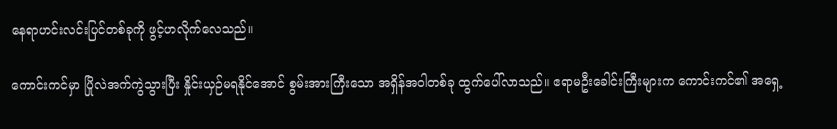နေရာဟင်းလင်းပြင်တစ်ခုကို ဖွင့်ဟလိုက်လေသည်။

ကောင်းကင်မှာ ပြိုလဲအက်ကွဲသွားပြီး နှိုင်းယှဉ်မရနိုင်အောင် စွမ်းအားကြီးသော အရှိန်အဝါတစ်ခု ထွက်ပေါ်လာသည်။ ဧရာမဦးခေါင်းကြီးများက ကောင်းကင်၏ အရှေ့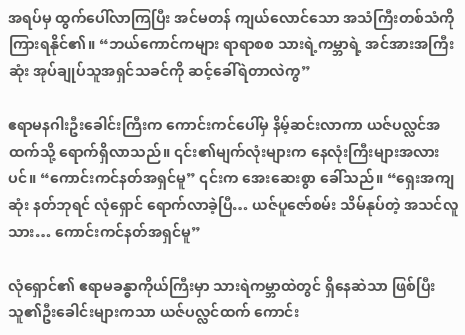အရပ်မှ ထွက်ပေါ်လာကြပြီး အင်မတန် ကျယ်လောင်သော အသံကြီးတစ်သံကို ကြားရနိုင်၏။ “ဘယ်ကောင်ကများ ရာရာစစ သားရဲ့ကမ္ဘာရဲ့ အင်အားအကြီးဆုံး အုပ်ချုပ်သူအရှင်သခင်ကို ဆင့်ခေါ်ရဲတာလဲကွ”

ဧရာမနဂါးဦးခေါင်းကြီးက ကောင်းကင်ပေါ်မှ နိမ့်ဆင်းလာကာ ယဇ်ပလ္လင်အထက်သို့ ရောက်ရှိလာသည်။ ၎င်း၏မျက်လုံးများက နေလုံးကြီးများအလားပင်။ “ကောင်းကင်နတ်အရှင်မူ” ၎င်းက အေးဆေးစွာ ခေါ်သည်။ “ရှေးအကျဆုံး နတ်ဘုရင် လုံရှောင် ရောက်လာခဲ့ပြီ… ယဇ်ပူဇော်စမ်း သိမ်နုပ်တဲ့ အသင်လူသား… ကောင်းကင်နတ်အရှင်မူ”

လုံရှောင်၏ ဧရာမခန္ဓာကိုယ်ကြီးမှာ သားရဲကမ္ဘာထဲတွင် ရှိနေဆဲသာ ဖြစ်ပြီး သူ၏ဦးခေါင်းများကသာ ယဇ်ပလ္လင်ထက် ကောင်း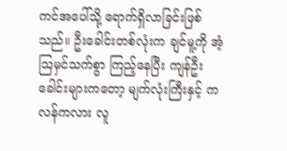ကင်အပေါ်သို့ ရောက်ရှိလာခြင်းဖြစ်သည်။ ဦးခေါင်းတစ်လုံးက ချင်မူ့ကို အံ့ဩမှင်သက်စွာ ကြည့်နေပြီး ကျန်ဦးခေါင်းများကတော့ မျက်လုံးကြီးနှင့် ကလန်ကလား လူ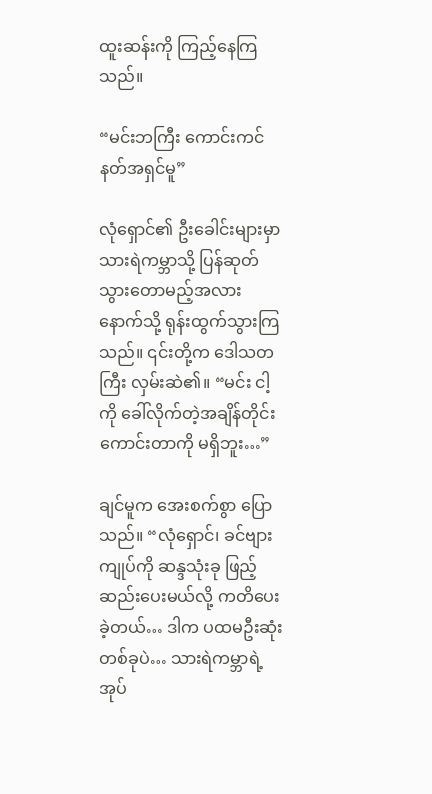ထူးဆန်းကို ကြည့်နေကြသည်။

“မင်းဘကြီး ကောင်းကင်နတ်အရှင်မူ”

လုံရှောင်၏ ဦးခေါင်းများမှာ သားရဲကမ္ဘာသို့ ပြန်ဆုတ်သွားတောမည့်အလား နောက်သို့ ရုန်းထွက်သွားကြသည်။ ၎င်းတို့က ဒေါသတကြီး လှမ်းဆဲ၏။ “မင်း ငါ့ကို ခေါ်လိုက်တဲ့အချိန်တိုင်း ကောင်းတာကို မရှိဘူး…”

ချင်မူက အေးစက်စွာ ပြောသည်။ “လုံရှောင်၊ ခင်ဗျား ကျုပ်ကို ဆန္ဒသုံးခု ဖြည့်ဆည်းပေးမယ်လို့ ကတိပေးခဲ့တယ်… ဒါက ပထမဦးဆုံးတစ်ခုပဲ… သားရဲကမ္ဘာရဲ့ အုပ်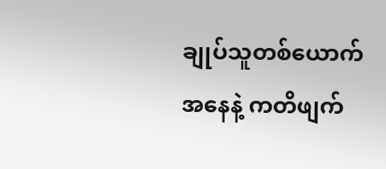ချုပ်သူတစ်ယောက်အနေနဲ့ ကတိဖျက်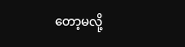တော့မလို့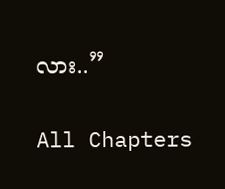လား..”

All Chapters